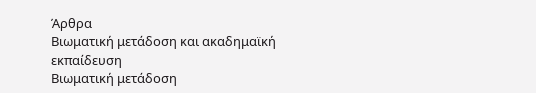Άρθρα
Βιωματική μετάδοση και ακαδημαϊκή εκπαίδευση
Βιωματική μετάδοση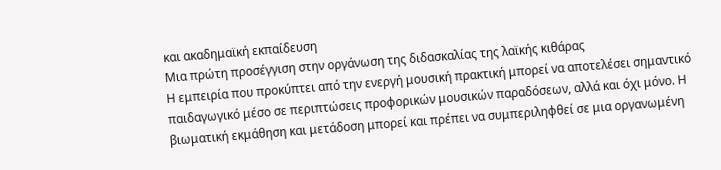και ακαδημαϊκή εκπαίδευση
Μια πρώτη προσέγγιση στην οργάνωση της διδασκαλίας της λαϊκής κιθάρας
Η εμπειρία που προκύπτει από την ενεργή μουσική πρακτική μπορεί να αποτελέσει σημαντικό παιδαγωγικό μέσο σε περιπτώσεις προφορικών μουσικών παραδόσεων, αλλά και όχι μόνο. Η βιωματική εκμάθηση και μετάδοση μπορεί και πρέπει να συμπεριληφθεί σε μια οργανωμένη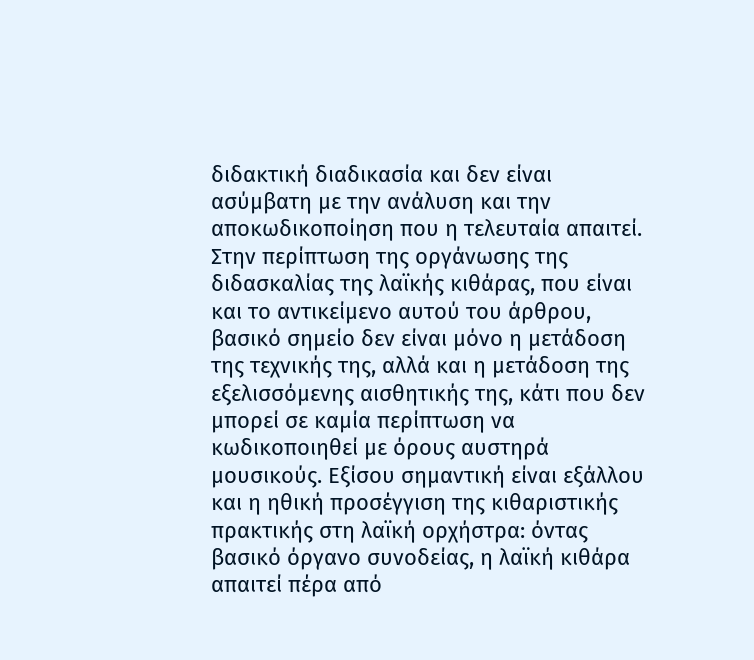διδακτική διαδικασία και δεν είναι ασύμβατη με την ανάλυση και την αποκωδικοποίηση που η τελευταία απαιτεί.
Στην περίπτωση της οργάνωσης της διδασκαλίας της λαϊκής κιθάρας, που είναι και το αντικείμενο αυτού του άρθρου, βασικό σημείο δεν είναι μόνο η μετάδοση της τεχνικής της, αλλά και η μετάδοση της εξελισσόμενης αισθητικής της, κάτι που δεν μπορεί σε καμία περίπτωση να κωδικοποιηθεί με όρους αυστηρά μουσικούς. Εξίσου σημαντική είναι εξάλλου και η ηθική προσέγγιση της κιθαριστικής πρακτικής στη λαϊκή ορχήστρα: όντας βασικό όργανο συνοδείας, η λαϊκή κιθάρα απαιτεί πέρα από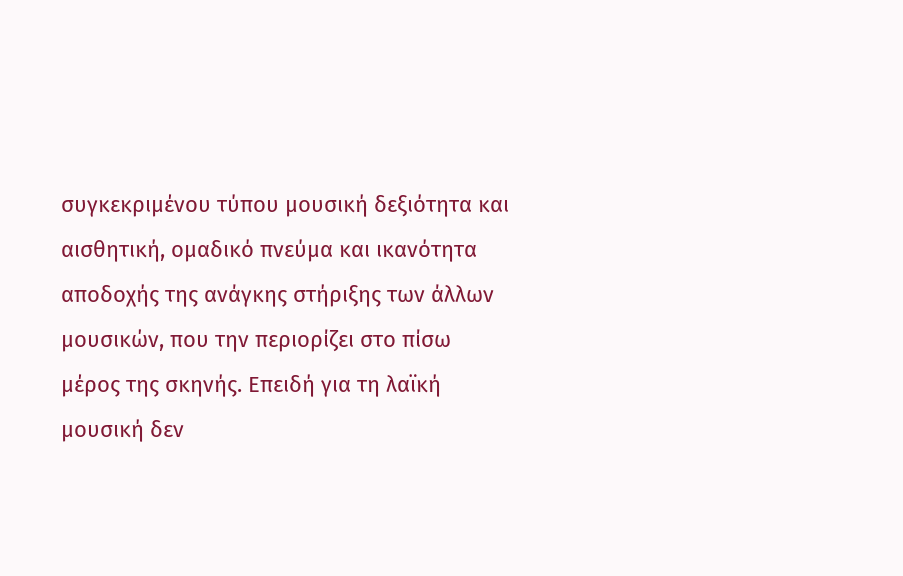συγκεκριμένου τύπου μουσική δεξιότητα και αισθητική, ομαδικό πνεύμα και ικανότητα αποδοχής της ανάγκης στήριξης των άλλων μουσικών, που την περιορίζει στο πίσω μέρος της σκηνής. Επειδή για τη λαϊκή μουσική δεν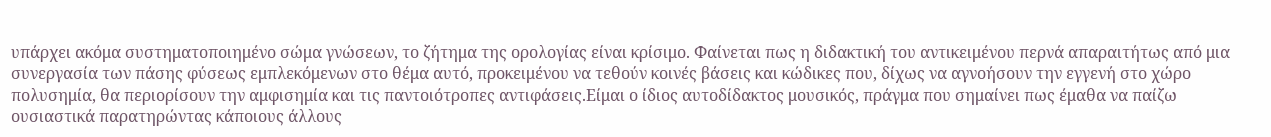υπάρχει ακόμα συστηματοποιημένο σώμα γνώσεων, το ζήτημα της ορολογίας είναι κρίσιμο. Φαίνεται πως η διδακτική του αντικειμένου περνά απαραιτήτως από μια συνεργασία των πάσης φύσεως εμπλεκόμενων στο θέμα αυτό, προκειμένου να τεθούν κοινές βάσεις και κώδικες που, δίχως να αγνοήσουν την εγγενή στο χώρο πολυσημία, θα περιορίσουν την αμφισημία και τις παντοιότροπες αντιφάσεις.Είμαι ο ίδιος αυτοδίδακτος μουσικός, πράγμα που σημαίνει πως έμαθα να παίζω ουσιαστικά παρατηρώντας κάποιους άλλους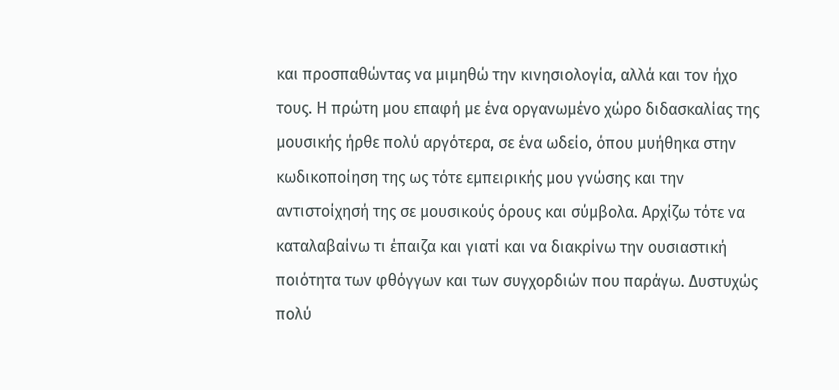και προσπαθώντας να μιμηθώ την κινησιολογία, αλλά και τον ήχο τους. Η πρώτη μου επαφή με ένα οργανωμένο χώρο διδασκαλίας της μουσικής ήρθε πολύ αργότερα, σε ένα ωδείο, όπου μυήθηκα στην κωδικοποίηση της ως τότε εμπειρικής μου γνώσης και την αντιστοίχησή της σε μουσικούς όρους και σύμβολα. Αρχίζω τότε να καταλαβαίνω τι έπαιζα και γιατί και να διακρίνω την ουσιαστική ποιότητα των φθόγγων και των συγχορδιών που παράγω. Δυστυχώς πολύ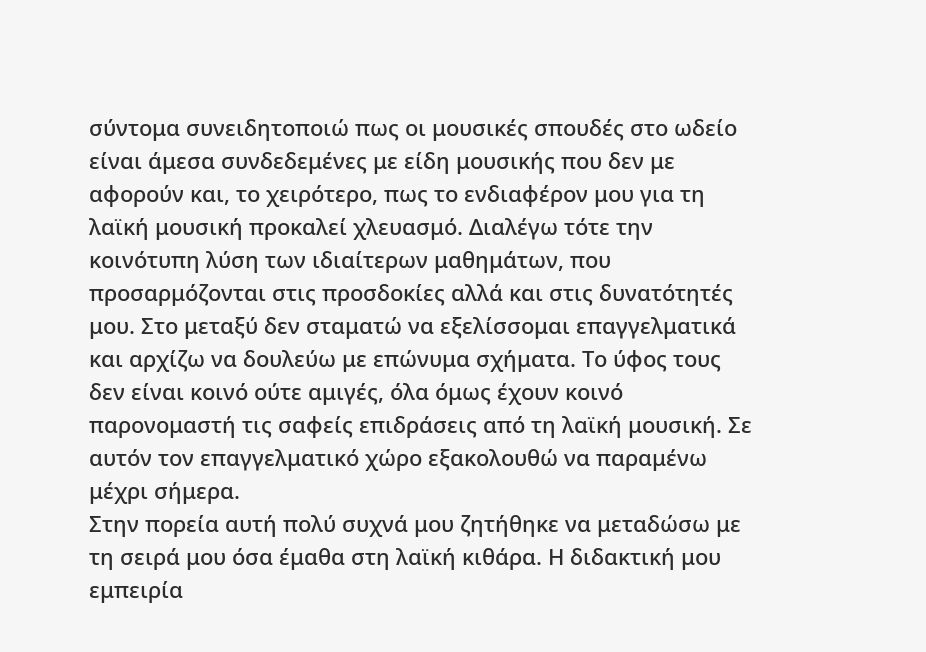σύντομα συνειδητοποιώ πως οι μουσικές σπουδές στο ωδείο είναι άμεσα συνδεδεμένες με είδη μουσικής που δεν με αφορούν και, το χειρότερο, πως το ενδιαφέρον μου για τη λαϊκή μουσική προκαλεί χλευασμό. Διαλέγω τότε την κοινότυπη λύση των ιδιαίτερων μαθημάτων, που προσαρμόζονται στις προσδοκίες αλλά και στις δυνατότητές μου. Στο μεταξύ δεν σταματώ να εξελίσσομαι επαγγελματικά και αρχίζω να δουλεύω με επώνυμα σχήματα. Το ύφος τους δεν είναι κοινό ούτε αμιγές, όλα όμως έχουν κοινό παρονομαστή τις σαφείς επιδράσεις από τη λαϊκή μουσική. Σε αυτόν τον επαγγελματικό χώρο εξακολουθώ να παραμένω μέχρι σήμερα.
Στην πορεία αυτή πολύ συχνά μου ζητήθηκε να μεταδώσω με τη σειρά μου όσα έμαθα στη λαϊκή κιθάρα. Η διδακτική μου εμπειρία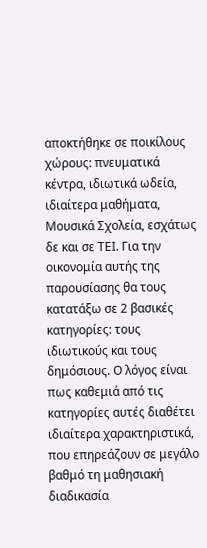αποκτήθηκε σε ποικίλους χώρους: πνευματικά κέντρα, ιδιωτικά ωδεία, ιδιαίτερα μαθήματα, Μουσικά Σχολεία, εσχάτως δε και σε ΤΕΙ. Για την οικονομία αυτής της παρουσίασης θα τους κατατάξω σε 2 βασικές κατηγορίες: τους ιδιωτικούς και τους δημόσιους. Ο λόγος είναι πως καθεμιά από τις κατηγορίες αυτές διαθέτει ιδιαίτερα χαρακτηριστικά, που επηρεάζουν σε μεγάλο βαθμό τη μαθησιακή διαδικασία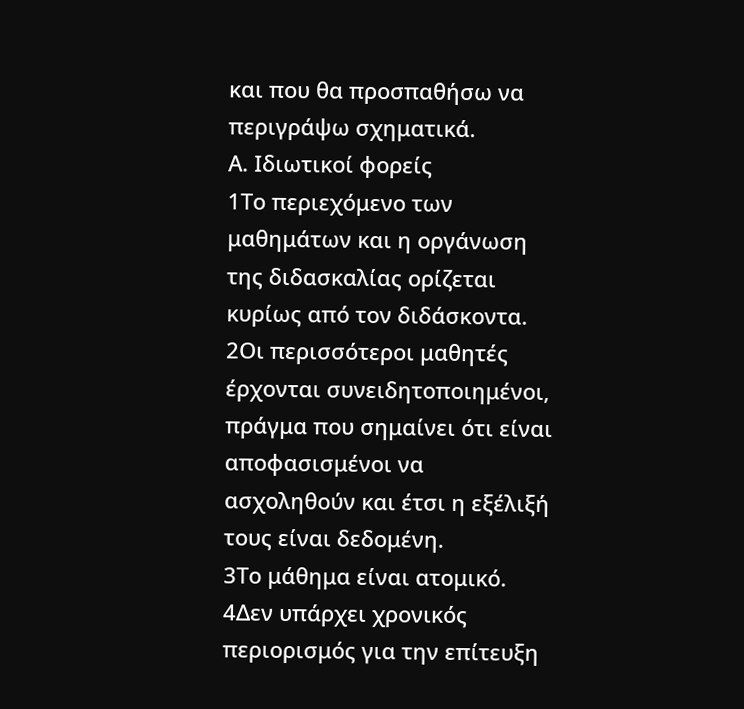και που θα προσπαθήσω να περιγράψω σχηματικά.
Α. Ιδιωτικοί φορείς
1Το περιεχόμενο των μαθημάτων και η οργάνωση της διδασκαλίας ορίζεται κυρίως από τον διδάσκοντα.
2Οι περισσότεροι μαθητές έρχονται συνειδητοποιημένοι, πράγμα που σημαίνει ότι είναι αποφασισμένοι να ασχοληθούν και έτσι η εξέλιξή τους είναι δεδομένη.
3Το μάθημα είναι ατομικό.
4Δεν υπάρχει χρονικός περιορισμός για την επίτευξη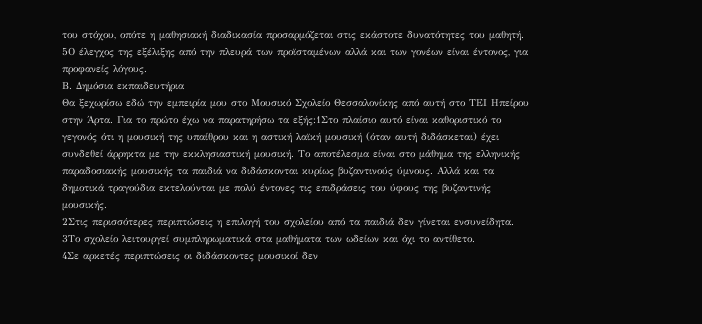του στόχου, οπότε η μαθησιακή διαδικασία προσαρμόζεται στις εκάστοτε δυνατότητες του μαθητή.
5Ο έλεγχος της εξέλιξης από την πλευρά των προϊσταμένων αλλά και των γονέων είναι έντονος, για προφανείς λόγους.
Β. Δημόσια εκπαιδευτήρια
Θα ξεχωρίσω εδώ την εμπειρία μου στο Μουσικό Σχολείο Θεσσαλονίκης από αυτή στο ΤΕΙ Ηπείρου στην Άρτα. Για το πρώτο έχω να παρατηρήσω τα εξής:1Στο πλαίσιο αυτό είναι καθοριστικό το γεγονός ότι η μουσική της υπαίθρου και η αστική λαϊκή μουσική (όταν αυτή διδάσκεται) έχει συνδεθεί άρρηκτα με την εκκλησιαστική μουσική. Το αποτέλεσμα είναι στο μάθημα της ελληνικής παραδοσιακής μουσικής τα παιδιά να διδάσκονται κυρίως βυζαντινούς ύμνους. Αλλά και τα δημοτικά τραγούδια εκτελούνται με πολύ έντονες τις επιδράσεις του ύφους της βυζαντινής μουσικής.
2Στις περισσότερες περιπτώσεις η επιλογή του σχολείου από τα παιδιά δεν γίνεται ενσυνείδητα.
3Το σχολείο λειτουργεί συμπληρωματικά στα μαθήματα των ωδείων και όχι το αντίθετο.
4Σε αρκετές περιπτώσεις οι διδάσκοντες μουσικοί δεν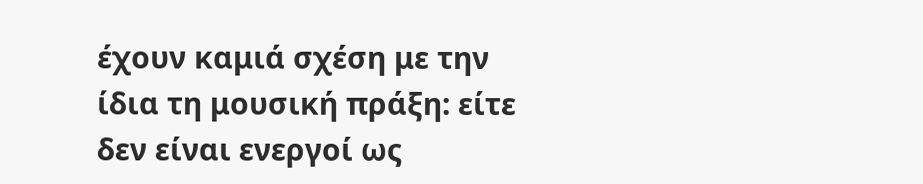έχουν καμιά σχέση με την ίδια τη μουσική πράξη: είτε δεν είναι ενεργοί ως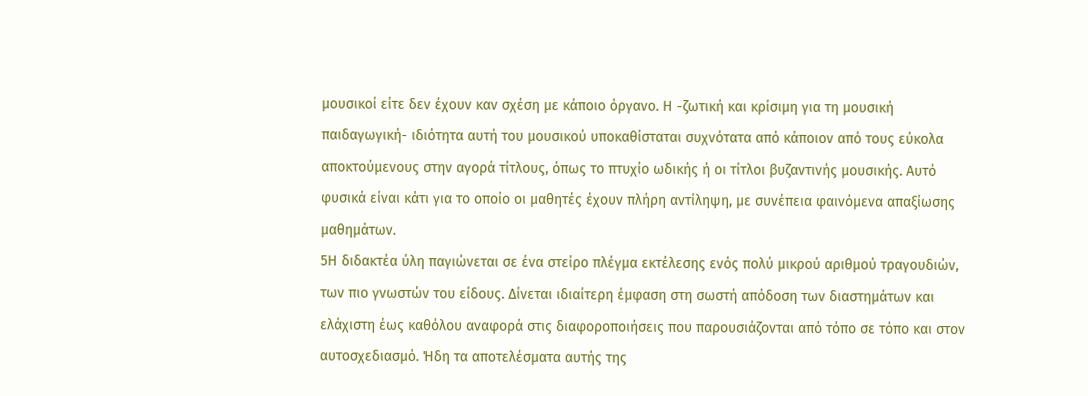μουσικοί είτε δεν έχουν καν σχέση με κάποιο όργανο. Η -ζωτική και κρίσιμη για τη μουσική παιδαγωγική- ιδιότητα αυτή του μουσικού υποκαθίσταται συχνότατα από κάποιον από τους εύκολα αποκτούμενους στην αγορά τίτλους, όπως το πτυχίο ωδικής ή οι τίτλοι βυζαντινής μουσικής. Αυτό φυσικά είναι κάτι για το οποίο οι μαθητές έχουν πλήρη αντίληψη, με συνέπεια φαινόμενα απαξίωσης μαθημάτων.
5Η διδακτέα ύλη παγιώνεται σε ένα στείρο πλέγμα εκτέλεσης ενός πολύ μικρού αριθμού τραγουδιών, των πιο γνωστών του είδους. Δίνεται ιδιαίτερη έμφαση στη σωστή απόδοση των διαστημάτων και ελάχιστη έως καθόλου αναφορά στις διαφοροποιήσεις που παρουσιάζονται από τόπο σε τόπο και στον αυτοσχεδιασμό. Ήδη τα αποτελέσματα αυτής της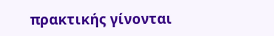πρακτικής γίνονται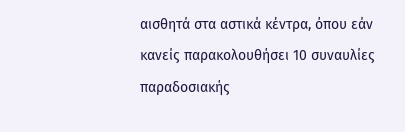αισθητά στα αστικά κέντρα, όπου εάν κανείς παρακολουθήσει 10 συναυλίες παραδοσιακής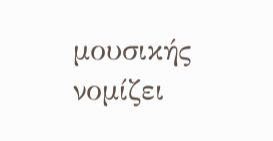μουσικής νομίζει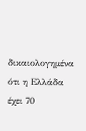δικαιολογημένα ότι η Ελλάδα έχει 70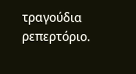τραγούδια ρεπερτόριο.